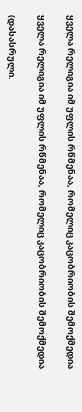ყველა რელიგია იმ უფლის რწმენაა, რომელიც კაცობრიობის შემოქმედია

ყველა რელიგია იმ უფლის რწმენაა, რომელიც კაცობრიობის შემოქმედია

(დასასრული.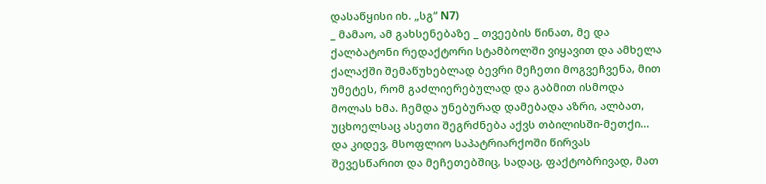დასაწყისი იხ. „სგ“ N7)
_ მამაო, ამ გახსენებაზე _ თვეების წინათ, მე და ქალბატონი რედაქტორი სტამბოლში ვიყავით და ამხელა ქალაქში შემაწუხებლად ბევრი მეჩეთი მოგვეჩვენა, მით უმეტეს, რომ გაძლიერებულად და გაბმით ისმოდა მოლას ხმა. ჩემდა უნებურად დამებადა აზრი, ალბათ, უცხოელსაც ასეთი შეგრძნება აქვს თბილისში-მეთქი...
და კიდევ, მსოფლიო საპატრიარქოში წირვას შევესწარით და მეჩეთებშიც, სადაც, ფაქტობრივად, მათ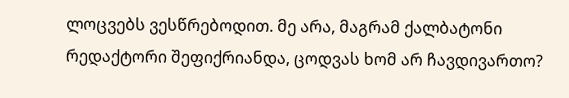ლოცვებს ვესწრებოდით. მე არა, მაგრამ ქალბატონი რედაქტორი შეფიქრიანდა, ცოდვას ხომ არ ჩავდივართო?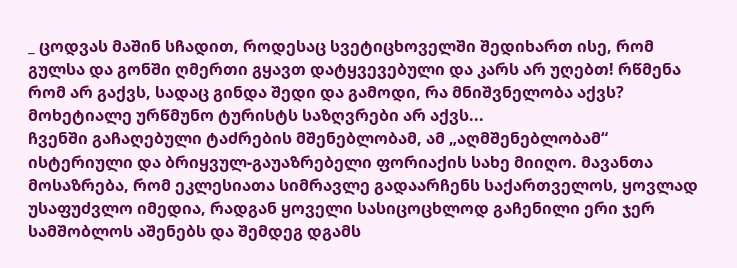_ ცოდვას მაშინ სჩადით, როდესაც სვეტიცხოველში შედიხართ ისე, რომ გულსა და გონში ღმერთი გყავთ დატყვევებული და კარს არ უღებთ! რწმენა რომ არ გაქვს, სადაც გინდა შედი და გამოდი, რა მნიშვნელობა აქვს? მოხეტიალე ურწმუნო ტურისტს საზღვრები არ აქვს...
ჩვენში გაჩაღებული ტაძრების მშენებლობამ, ამ „აღმშენებლობამ“ ისტერიული და ბრიყვულ-გაუაზრებელი ფორიაქის სახე მიიღო. მავანთა მოსაზრება, რომ ეკლესიათა სიმრავლე გადაარჩენს საქართველოს, ყოვლად უსაფუძვლო იმედია, რადგან ყოველი სასიცოცხლოდ გაჩენილი ერი ჯერ სამშობლოს აშენებს და შემდეგ დგამს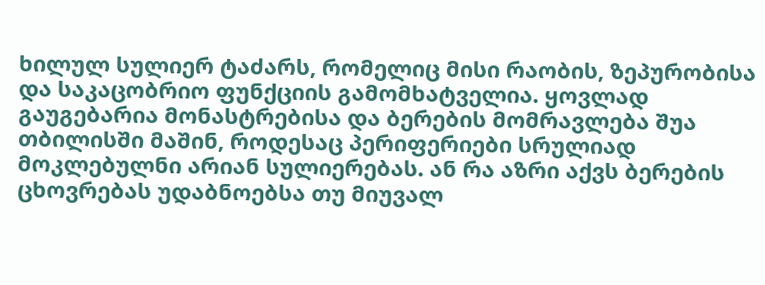ხილულ სულიერ ტაძარს, რომელიც მისი რაობის, ზეპურობისა და საკაცობრიო ფუნქციის გამომხატველია. ყოვლად გაუგებარია მონასტრებისა და ბერების მომრავლება შუა თბილისში მაშინ, როდესაც პერიფერიები სრულიად მოკლებულნი არიან სულიერებას. ან რა აზრი აქვს ბერების ცხოვრებას უდაბნოებსა თუ მიუვალ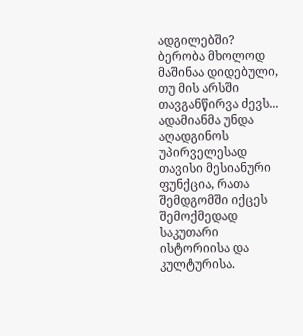ადგილებში?
ბერობა მხოლოდ მაშინაა დიდებული, თუ მის არსში თავგანწირვა ძევს...
ადამიანმა უნდა აღადგინოს უპირველესად თავისი მესიანური ფუნქცია, რათა შემდგომში იქცეს შემოქმედად საკუთარი ისტორიისა და კულტურისა.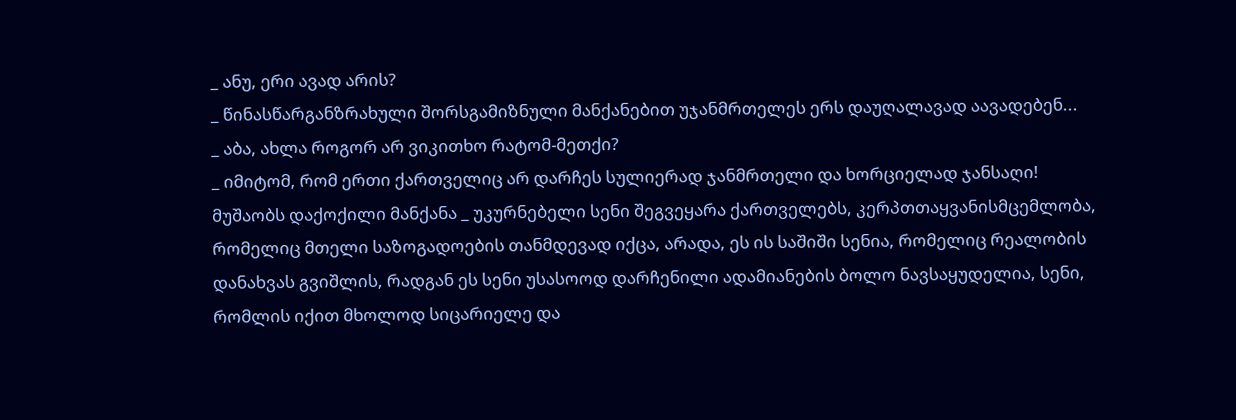_ ანუ, ერი ავად არის?
_ წინასწარგანზრახული შორსგამიზნული მანქანებით უჯანმრთელეს ერს დაუღალავად აავადებენ...
_ აბა, ახლა როგორ არ ვიკითხო რატომ-მეთქი?
_ იმიტომ, რომ ერთი ქართველიც არ დარჩეს სულიერად ჯანმრთელი და ხორციელად ჯანსაღი!
მუშაობს დაქოქილი მანქანა _ უკურნებელი სენი შეგვეყარა ქართველებს, კერპთთაყვანისმცემლობა, რომელიც მთელი საზოგადოების თანმდევად იქცა, არადა, ეს ის საშიში სენია, რომელიც რეალობის დანახვას გვიშლის, რადგან ეს სენი უსასოოდ დარჩენილი ადამიანების ბოლო ნავსაყუდელია, სენი, რომლის იქით მხოლოდ სიცარიელე და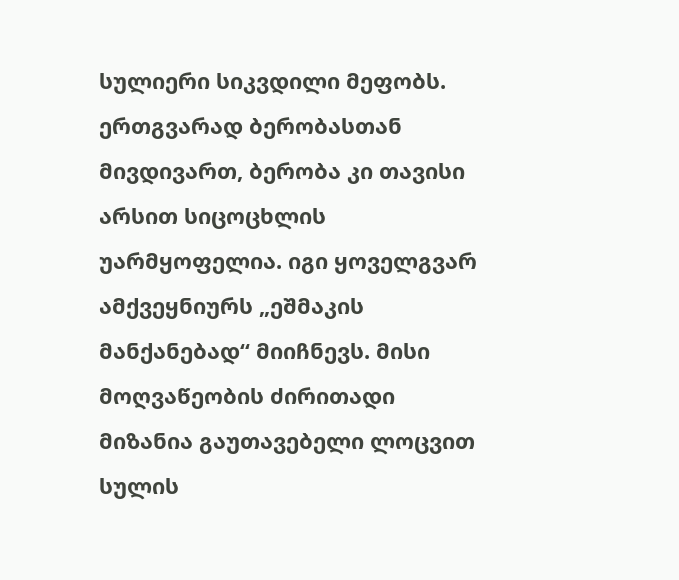სულიერი სიკვდილი მეფობს.
ერთგვარად ბერობასთან მივდივართ, ბერობა კი თავისი არსით სიცოცხლის უარმყოფელია. იგი ყოველგვარ ამქვეყნიურს „ეშმაკის მანქანებად“ მიიჩნევს. მისი მოღვაწეობის ძირითადი მიზანია გაუთავებელი ლოცვით სულის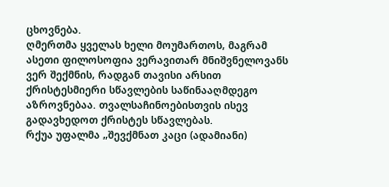ცხოვნება.
ღმერთმა ყველას ხელი მოუმართოს, მაგრამ ასეთი ფილოსოფია ვერავითარ მნიშვნელოვანს ვერ შექმნის, რადგან თავისი არსით ქრისტესმიერი სწავლების საწინააღმდეგო აზროვნებაა. თვალსაჩინოებისთვის ისევ გადავხედოთ ქრისტეს სწავლებას.
რქუა უფალმა „შევქმნათ კაცი (ადამიანი)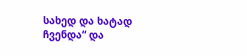სახედ და ხატად ჩვენდა“ და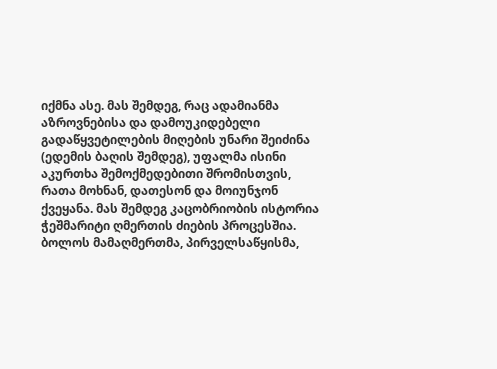იქმნა ასე. მას შემდეგ, რაც ადამიანმა აზროვნებისა და დამოუკიდებელი გადაწყვეტილების მიღების უნარი შეიძინა (ედემის ბაღის შემდეგ), უფალმა ისინი აკურთხა შემოქმედებითი შრომისთვის, რათა მოხნან, დათესონ და მოიუნჯონ ქვეყანა. მას შემდეგ კაცობრიობის ისტორია ჭეშმარიტი ღმერთის ძიების პროცესშია. ბოლოს მამაღმერთმა, პირველსაწყისმა,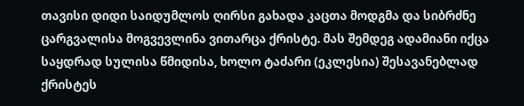თავისი დიდი საიდუმლოს ღირსი გახადა კაცთა მოდგმა და სიბრძნე ცარგვალისა მოგვევლინა ვითარცა ქრისტე. მას შემდეგ ადამიანი იქცა საყდრად სულისა წმიდისა, ხოლო ტაძარი (ეკლესია) შესავანებლად ქრისტეს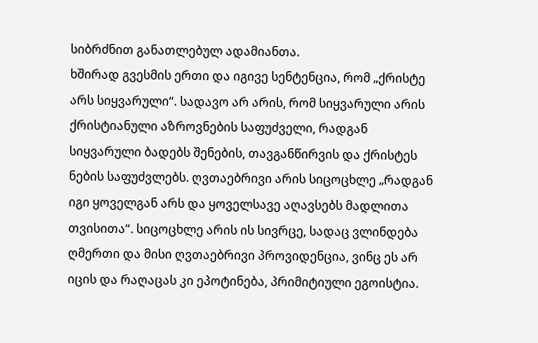სიბრძნით განათლებულ ადამიანთა.
ხშირად გვესმის ერთი და იგივე სენტენცია, რომ „ქრისტე არს სიყვარული“. სადავო არ არის, რომ სიყვარული არის ქრისტიანული აზროვნების საფუძველი, რადგან სიყვარული ბადებს შენების, თავგანწირვის და ქრისტეს ნების საფუძვლებს. ღვთაებრივი არის სიცოცხლე „რადგან იგი ყოველგან არს და ყოველსავე აღავსებს მადლითა თვისითა“. სიცოცხლე არის ის სივრცე, სადაც ვლინდება ღმერთი და მისი ღვთაებრივი პროვიდენცია, ვინც ეს არ იცის და რაღაცას კი ეპოტინება, პრიმიტიული ეგოისტია.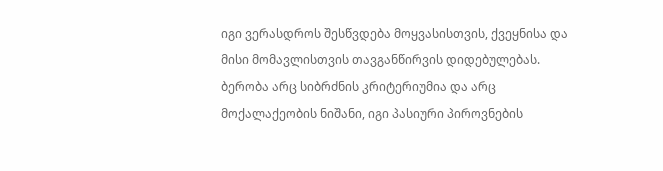იგი ვერასდროს შესწვდება მოყვასისთვის, ქვეყნისა და მისი მომავლისთვის თავგანწირვის დიდებულებას.
ბერობა არც სიბრძნის კრიტერიუმია და არც მოქალაქეობის ნიშანი, იგი პასიური პიროვნების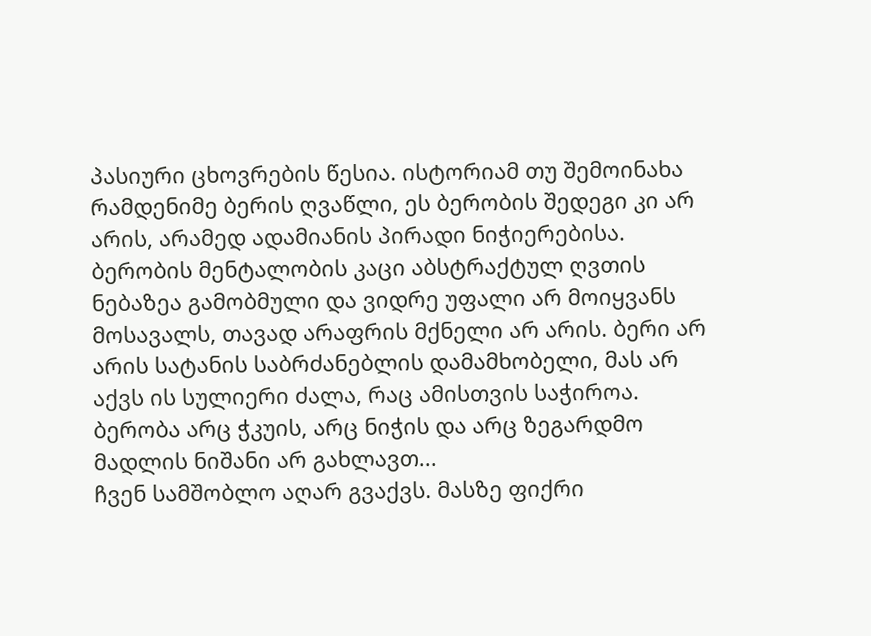პასიური ცხოვრების წესია. ისტორიამ თუ შემოინახა რამდენიმე ბერის ღვაწლი, ეს ბერობის შედეგი კი არ არის, არამედ ადამიანის პირადი ნიჭიერებისა. ბერობის მენტალობის კაცი აბსტრაქტულ ღვთის ნებაზეა გამობმული და ვიდრე უფალი არ მოიყვანს მოსავალს, თავად არაფრის მქნელი არ არის. ბერი არ არის სატანის საბრძანებლის დამამხობელი, მას არ აქვს ის სულიერი ძალა, რაც ამისთვის საჭიროა. ბერობა არც ჭკუის, არც ნიჭის და არც ზეგარდმო მადლის ნიშანი არ გახლავთ...
ჩვენ სამშობლო აღარ გვაქვს. მასზე ფიქრი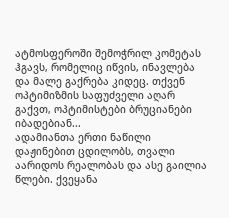ატმოსფეროში შემოჭრილ კომეტას ჰგავს, რომელიც იწვის, ინავლება და მალე გაქრება კიდეც. თქვენ ოპტიმიზმის საფუძველი აღარ გაქვთ, ოპტიმისტები ბრუციანები იბადებიან...
ადამიანთა ერთი ნაწილი დაჟინებით ცდილობს, თვალი აარიდოს რეალობას და ასე გაილია წლები. ქვეყანა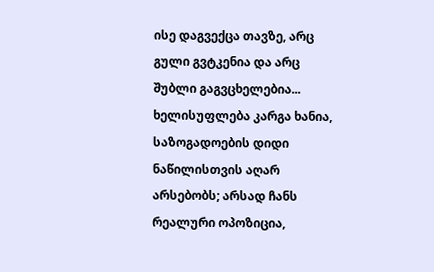ისე დაგვექცა თავზე, არც გული გვტკენია და არც შუბლი გაგვცხელებია...
ხელისუფლება კარგა ხანია, საზოგადოების დიდი ნაწილისთვის აღარ არსებობს; არსად ჩანს რეალური ოპოზიცია,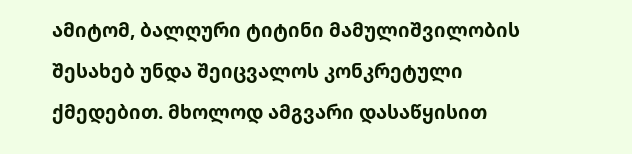ამიტომ, ბალღური ტიტინი მამულიშვილობის შესახებ უნდა შეიცვალოს კონკრეტული ქმედებით. მხოლოდ ამგვარი დასაწყისით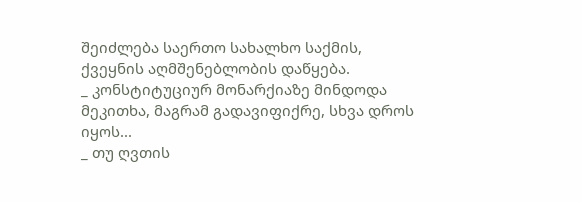შეიძლება საერთო სახალხო საქმის, ქვეყნის აღმშენებლობის დაწყება.
_ კონსტიტუციურ მონარქიაზე მინდოდა მეკითხა, მაგრამ გადავიფიქრე, სხვა დროს იყოს...
_ თუ ღვთის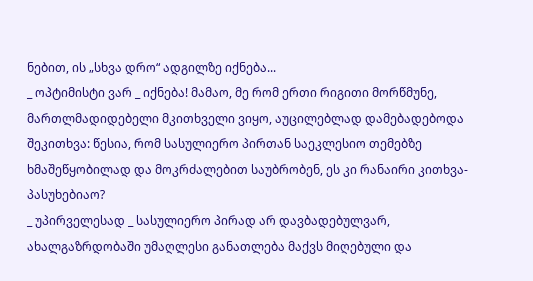ნებით, ის „სხვა დრო“ ადგილზე იქნება...
_ ოპტიმისტი ვარ _ იქნება! მამაო, მე რომ ერთი რიგითი მორწმუნე, მართლმადიდებელი მკითხველი ვიყო, აუცილებლად დამებადებოდა შეკითხვა: წესია, რომ სასულიერო პირთან საეკლესიო თემებზე ხმაშეწყობილად და მოკრძალებით საუბრობენ, ეს კი რანაირი კითხვა-პასუხებიაო?
_ უპირველესად _ სასულიერო პირად არ დავბადებულვარ, ახალგაზრდობაში უმაღლესი განათლება მაქვს მიღებული და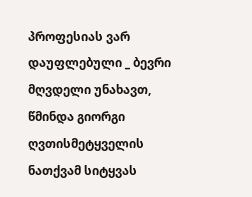პროფესიას ვარ დაუფლებული _ ბევრი მღვდელი უნახავთ, წმინდა გიორგი ღვთისმეტყველის ნათქვამ სიტყვას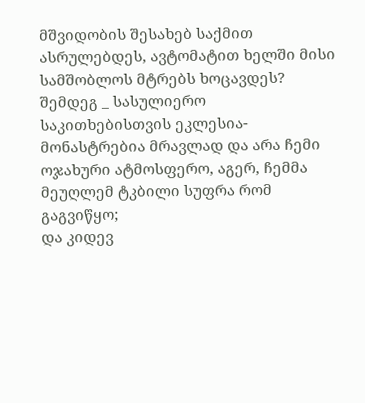მშვიდობის შესახებ საქმით ასრულებდეს, ავტომატით ხელში მისი სამშობლოს მტრებს ხოცავდეს?
შემდეგ _ სასულიერო საკითხებისთვის ეკლესია-მონასტრებია მრავლად და არა ჩემი ოჯახური ატმოსფერო, აგერ, ჩემმა მეუღლემ ტკბილი სუფრა რომ გაგვიწყო;
და კიდევ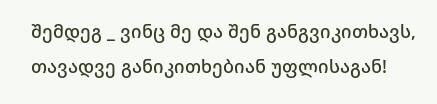შემდეგ _ ვინც მე და შენ განგვიკითხავს, თავადვე განიკითხებიან უფლისაგან!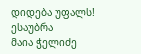დიდება უფალს!
ესაუბრა
მაია ჭელიძე